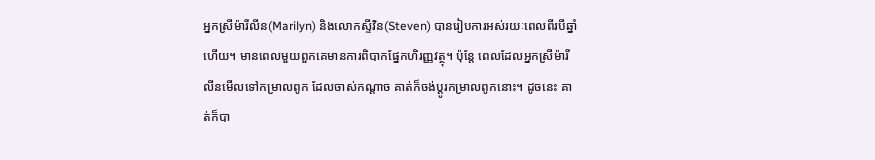អ្នកស្រីម៉ារីលីន(Marilyn) និងលោកស្ទីវិន(Steven) បានរៀបការអស់រយៈពេលពីរបីឆ្នាំហើយ។ មានពេលមួយពួកគេមានការពិបាកផ្នែកហិរញ្ញវត្ថុ។ ប៉ុន្តែ ពេលដែលអ្នកស្រីម៉ារីលីនមើលទៅកម្រាលពូក ដែលចាស់កណ្តាច គាត់ក៏ចង់ប្តូរកម្រាលពូកនោះ។ ដូចនេះ គាត់ក៏បា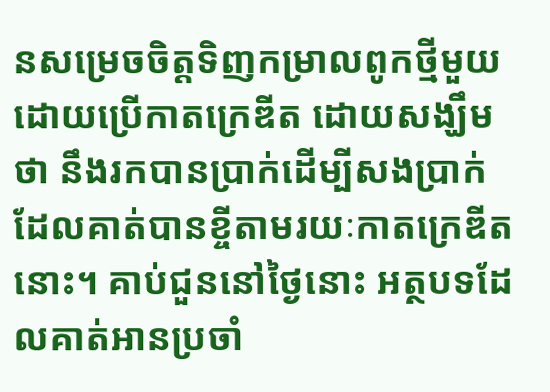នសម្រេចចិត្តទិញកម្រាលពូកថ្មីមួយ ដោយប្រើកាតក្រេឌីត ដោយសង្ឃឹមថា នឹងរកបានប្រាក់ដើម្បីសងប្រាក់ដែលគាត់បានខ្ចីតាមរយៈកាតក្រេឌីតនោះ។ គាប់ជួននៅថ្ងៃនោះ អត្ថបទដែលគាត់អានប្រចាំ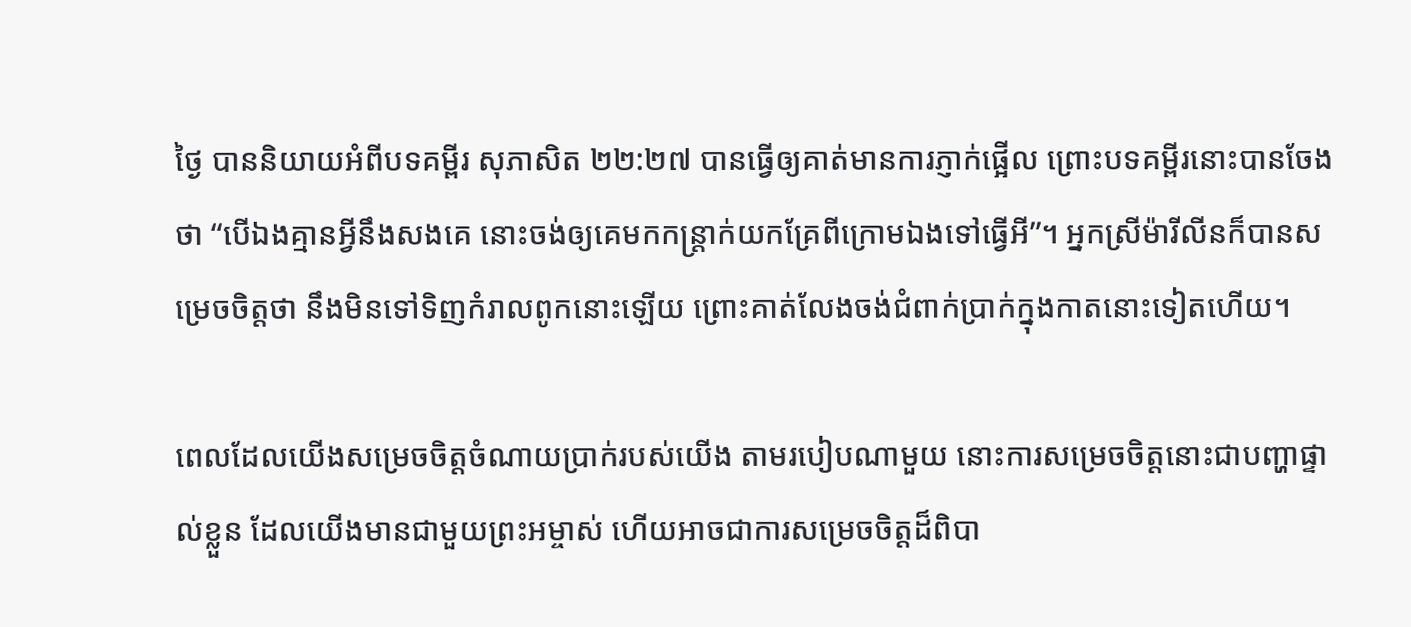ថ្ងៃ បាននិយាយអំពីបទគម្ពីរ សុភាសិត ២២:២៧ បានធ្វើឲ្យគាត់មានការភ្ញាក់ផ្អើល ព្រោះបទគម្ពីរនោះបានចែងថា “បើឯងគ្មានអ្វីនឹងសងគេ នោះចង់ឲ្យគេមកកន្ត្រាក់យកគ្រែពីក្រោមឯងទៅធ្វើអី”។ អ្នកស្រីម៉ារីលីនក៏បានសម្រេចចិត្តថា នឹងមិនទៅទិញកំរាលពូកនោះឡើយ ព្រោះគាត់លែងចង់ជំពាក់ប្រាក់ក្នុងកាតនោះទៀតហើយ។

ពេលដែលយើងសម្រេចចិត្តចំណាយប្រាក់របស់យើង តាមរបៀបណាមួយ នោះការសម្រេចចិត្តនោះជាបញ្ហាផ្ទាល់ខ្លួន ដែលយើងមានជាមួយព្រះអម្ចាស់ ហើយអាចជាការសម្រេចចិត្តដ៏ពិបា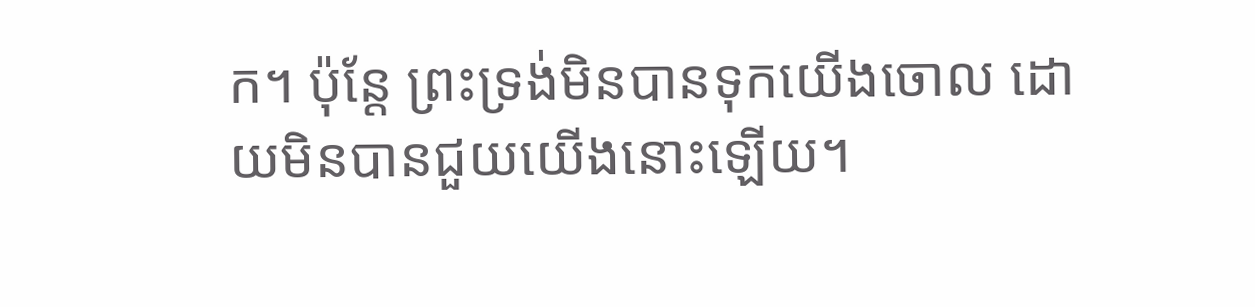ក។ ប៉ុន្តែ ព្រះទ្រង់មិនបានទុកយើងចោល ដោយមិនបានជួយយើងនោះឡើយ។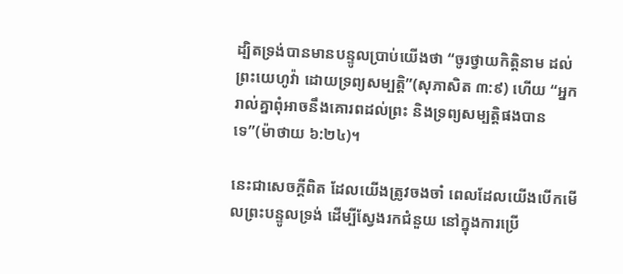ដ្បិតទ្រង់បានមានបន្ទូលប្រាប់យើងថា “ចូរថ្វាយកិត្តិនាម ដល់ព្រះយេហូវ៉ា ដោយទ្រព្យសម្បត្តិ”(សុភាសិត ៣:៩) ហើយ “អ្នករាល់គ្នាពុំអាចនឹងគោរពដល់ព្រះ និងទ្រព្យសម្បត្តិផងបានទេ”(ម៉ាថាយ ៦:២៤)។

នេះជាសេចក្តីពិត ដែលយើងត្រូវចងចាំ ពេលដែលយើងបើកមើលព្រះបន្ទូលទ្រង់ ដើម្បីស្វែងរកជំនួយ នៅក្នុងការប្រើ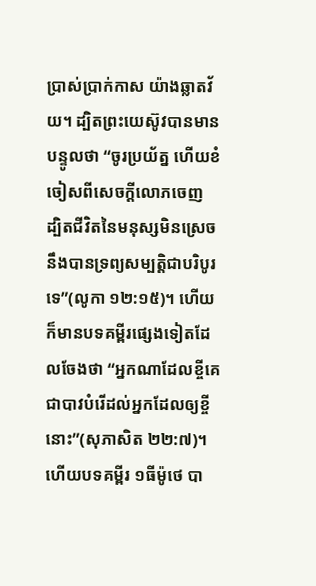ប្រាស់ប្រាក់កាស យ៉ាងឆ្លាតវ័យ។ ដ្បិតព្រះយេស៊ូវបានមានបន្ទូលថា “ចូរប្រយ័ត្ន ហើយខំចៀសពីសេចក្តីលោភចេញ ដ្បិតជីវិតនៃមនុស្សមិនស្រេចនឹងបានទ្រព្យសម្បត្តិជាបរិបូរទេ”(លូកា ១២:១៥)។ ហើយក៏មានបទគម្ពីរផ្សេងទៀតដែលចែងថា “អ្នកណាដែលខ្ចីគេ ជាបាវបំរើដល់អ្នកដែលឲ្យខ្ចីនោះ”(សុភាសិត ២២:៧)។ ហើយបទគម្ពីរ ១ធីម៉ូថេ បា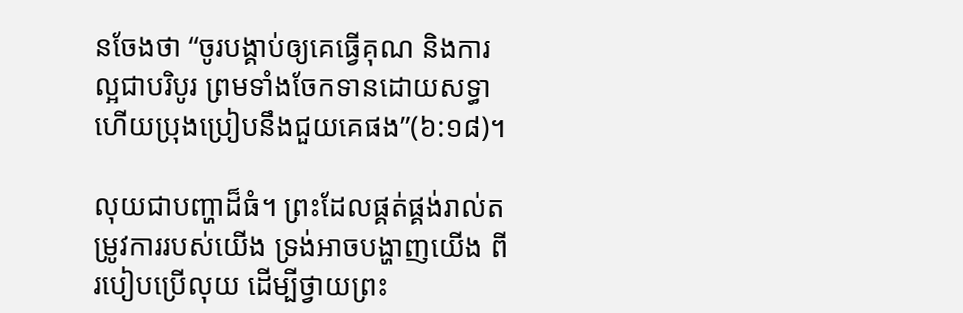នចែងថា “ចូរបង្គាប់ឲ្យគេធ្វើគុណ និងការល្អជាបរិបូរ ព្រមទាំងចែកទានដោយសទ្ធា ហើយប្រុងប្រៀបនឹងជួយគេផង”(៦:១៨)។

លុយជាបញ្ហាដ៏ធំ។ ព្រះដែលផ្គត់ផ្គង់រាល់តម្រូវការរបស់យើង ទ្រង់អាចបង្ហាញយើង ពីរបៀបប្រើលុយ ដើម្បីថ្វាយព្រះ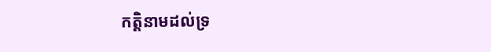កត្តិនាមដល់ទ្រ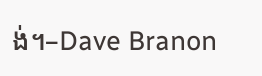ង់។–Dave Branon